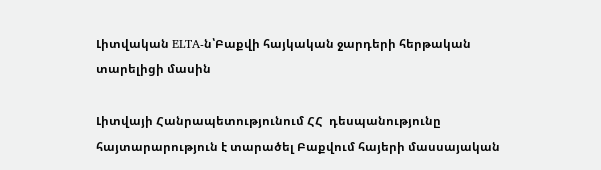Լիտվական ELTA-ն՝Բաքվի հայկական ջարդերի հերթական տարելիցի մասին

Լիտվայի Հանրապետությունում ՀՀ  դեսպանությունը հայտարարություն է տարածել Բաքվում հայերի մասսայական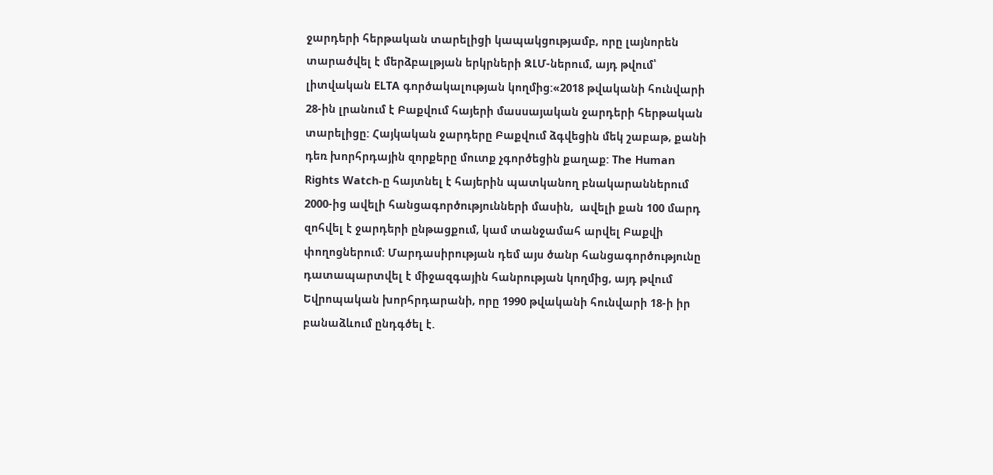ջարդերի հերթական տարելիցի կապակցությամբ, որը լայնորեն տարածվել է մերձբալթյան երկրների ԶԼՄ-ներում, այդ թվում՝ լիտվական ELTA գործակալության կողմից:«2018 թվականի հունվարի 28-ին լրանում է Բաքվում հայերի մասսայական ջարդերի հերթական տարելիցը: Հայկական ջարդերը Բաքվում ձգվեցին մեկ շաբաթ, քանի դեռ խորհրդային զորքերը մուտք չգործեցին քաղաք: The Human Rights Watch-ը հայտնել է հայերին պատկանող բնակարաններում 2000-ից ավելի հանցագործությունների մասին,  ավելի քան 100 մարդ զոհվել է ջարդերի ընթացքում, կամ տանջամահ արվել Բաքվի փողոցներում: Մարդասիրության դեմ այս ծանր հանցագործությունը դատապարտվել է միջազգային հանրության կողմից, այդ թվում Եվրոպական խորհրդարանի, որը 1990 թվականի հունվարի 18-ի իր բանաձևում ընդգծել է.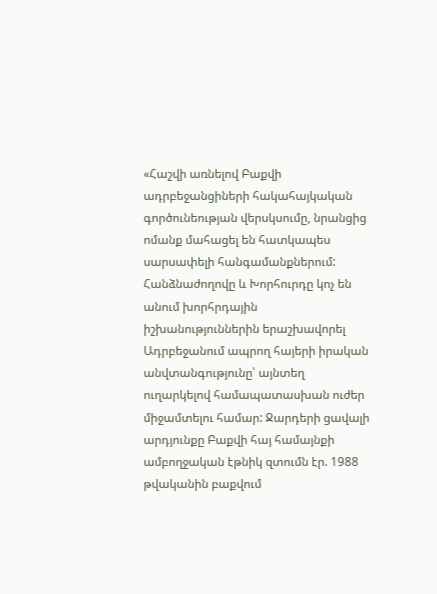«Հաշվի առնելով Բաքվի ադրբեջանցիների հակահայկական գործունեության վերսկսումը, նրանցից ոմանք մահացել են հատկապես սարսափելի հանգամանքներում: Հանձնաժողովը և Խորհուրդը կոչ են անում խորհրդային իշխանություններին երաշխավորել Ադրբեջանում ապրող հայերի իրական անվտանգությունը՝ այնտեղ ուղարկելով համապատասխան ուժեր միջամտելու համար: Ջարդերի ցավալի արդյունքը Բաքվի հայ համայնքի ամբողջական էթնիկ զտումն էր. 1988 թվականին բաքվում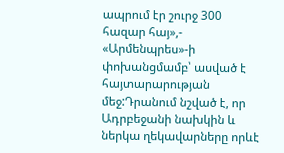ապրում էր շուրջ 300 հազար հայ»,- «Արմենպրես»-ի փոխանցմամբ՝ ասված է հայտարարության մեջ:Դրանում նշված է, որ Ադրբեջանի նախկին և ներկա ղեկավարները որևէ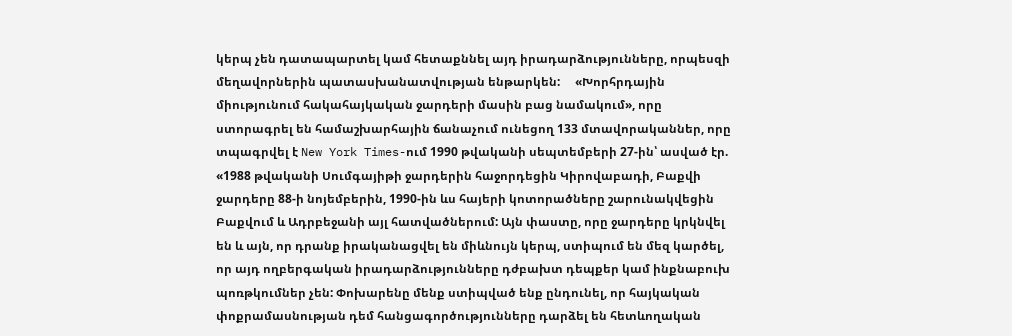կերպ չեն դատապարտել կամ հետաքննել այդ իրադարձությունները, որպեսզի մեղավորներին պատասխանատվության ենթարկեն:     «Խորհրդային միությունում հակահայկական ջարդերի մասին բաց նամակում», որը ստորագրել են համաշխարհային ճանաչում ունեցող 133 մտավորականներ, որը տպագրվել է New York Times-ում 1990 թվականի սեպտեմբերի 27-ին՝ ասված էր. «1988 թվականի Սումգայիթի ջարդերին հաջորդեցին Կիրովաբադի, Բաքվի ջարդերը 88-ի նոյեմբերին, 1990-ին ևս հայերի կոտորածները շարունակվեցին Բաքվում և Ադրբեջանի այլ հատվածներում: Այն փաստը, որը ջարդերը կրկնվել են և այն, որ դրանք իրականացվել են միևնույն կերպ, ստիպում են մեզ կարծել, որ այդ ողբերգական իրադարձությունները դժբախտ դեպքեր կամ ինքնաբուխ պոռթկումներ չեն: Փոխարենը մենք ստիպված ենք ընդունել, որ հայկական փոքրամասնության դեմ հանցագործությունները դարձել են հետևողական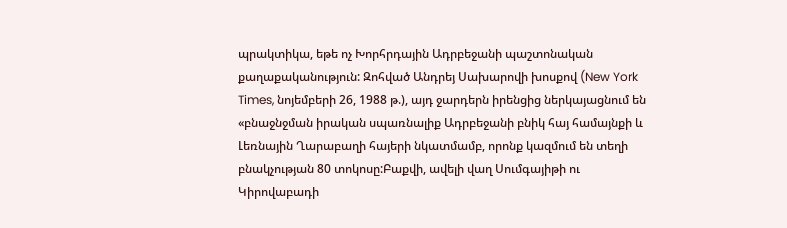պրակտիկա, եթե ոչ Խորհրդային Ադրբեջանի պաշտոնական քաղաքականություն: Զոհված Անդրեյ Սախարովի խոսքով (New York Times, նոյեմբերի 26, 1988 թ.), այդ ջարդերն իրենցից ներկայացնում են «բնաջնջման իրական սպառնալիք Ադրբեջանի բնիկ հայ համայնքի և Լեռնային Ղարաբաղի հայերի նկատմամբ, որոնք կազմում են տեղի բնակչության 80 տոկոսը:Բաքվի, ավելի վաղ Սումգայիթի ու Կիրովաբադի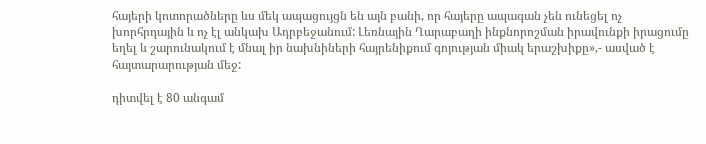հայերի կոտորածները ևս մեկ ապացույցն են այն բանի, որ հայերը ապագան չեն ունեցել ոչ խորհրդային և ոչ էլ անկախ Ադրբեջանում: Լեռնային Ղարաբաղի ինքնորոշման իրավունքի իրացումը եղել և շարունակում է մնալ իր նախնիների հայրենիքում գոյության միակ երաշխիքը»,- ասված է հայտարարության մեջ:

դիտվել է 80 անգամ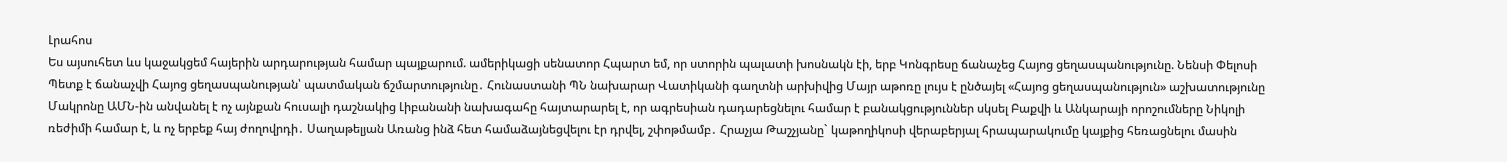Լրահոս
Ես այսուհետ ևս կաջակցեմ հայերին արդարության համար պայքարում. ամերիկացի սենատոր Հպարտ եմ, որ ստորին պալատի խոսնակն էի, երբ Կոնգրեսը ճանաչեց Հայոց ցեղասպանությունը. Նենսի Փելոսի Պետք է ճանաչվի Հայոց ցեղասպանության՝ պատմական ճշմարտությունը․ Հունաստանի ՊՆ նախարար Վատիկանի գաղտնի արխիվից Մայր աթոռը լույս է ընծայել «Հայոց ցեղասպանություն» աշխատությունը Մակրոնը ԱՄՆ-ին անվանել է ոչ այնքան հուսալի դաշնակից Լիբանանի նախագահը հայտարարել է, որ ագրեսիան դադարեցնելու համար է բանակցություններ սկսել Բաքվի և Անկարայի որոշումները Նիկոլի ռեժիմի համար է, և ոչ երբեք հայ ժողովրդի․ Սաղաթելյան Առանց ինձ հետ համաձայնեցվելու էր դրվել, շփոթմամբ․ Հրաչյա Թաշչյանը` կաթողիկոսի վերաբերյալ հրապարակումը կայքից հեռացնելու մասին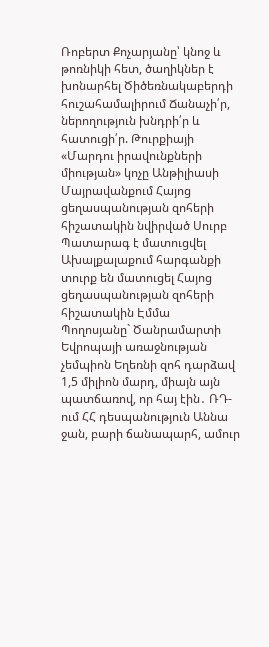Ռոբերտ Քոչարյանը՝ կնոջ և թոռնիկի հետ, ծաղիկներ է խոնարհել Ծիծեռնակաբերդի հուշահամալիրում Ճանաչի՛ր, ներողություն խնդրի՛ր և հատուցի՛ր. Թուրքիայի «Մարդու իրավունքների միության» կոչը Անթիլիասի Մայրավանքում Հայոց ցեղասպանության զոհերի հիշատակին նվիրված Սուրբ Պատարագ է մատուցվել Ախալքալաքում հարգանքի տուրք են մատուցել Հայոց ցեղասպանության զոհերի հիշատակին Էմմա Պողոսյանը` Ծանրամարտի Եվրոպայի առաջնության չեմպիոն Եղեռնի զոհ դարձավ 1,5 միլիոն մարդ, միայն այն պատճառով, որ հայ էին․ ՌԴ-ում ՀՀ դեսպանություն Աննա ջան, բարի ճանապարհ, ամուր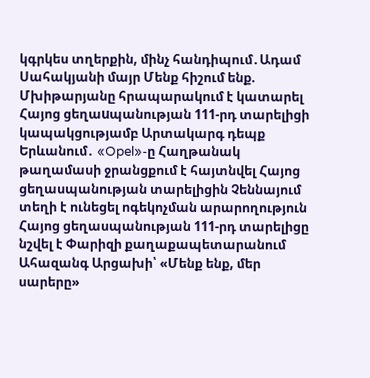կգրկես տղերքին, մինչ հանդիպում․Ադամ Սահակյանի մայր Մենք հիշում ենք. Մխիթարյանը հրապարակում է կատարել Հայոց ցեղաuպանության 111-րդ տարելիցի կապակցությամբ Արտակարգ դեպք Երևանում․ «Opel»-ը Հաղթանակ թաղամասի ջրանցքում է հայտնվել Հայոց ցեղասպանության տարելիցին Չեննայում տեղի է ունեցել ոգեկոչման արարողություն Հայոց ցեղասպանության 111-րդ տարելիցը նշվել է Փարիզի քաղաքապետարանում Ահազանգ Արցախի՝ «Մենք ենք, մեր սարերը»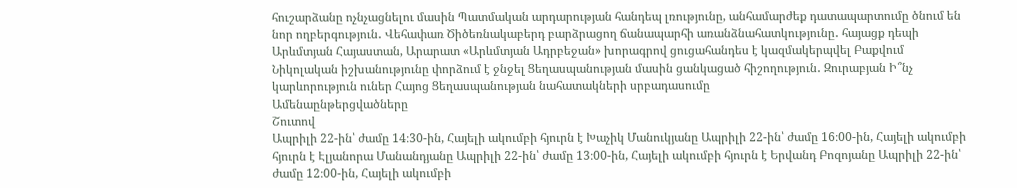հուշարձանը ոչնչացնելու մասին Պատմական արդարության հանդեպ լռությունը, անհամարժեք դատապարտումը ծնում են նոր ողբերգություն․ Վեհափառ Ծիծեռնակաբերդ բարձրացող ճանապարհի առանձնահատկությունը․ հայացք դեպի Արևմտյան Հայաստան, Արարատ «Արևմտյան Ադրբեջան» խորագրով ցուցահանդես է կազմակերպվել Բաքվում Նիկոլական իշխանությունը փորձում է ջնջել Ցեղասպանության մասին ցանկացած հիշողություն․ Զուրաբյան Ի՞նչ կարևորություն ուներ Հայոց Ցեղասպանության նահատակների սրբադասումը
Ամենաընթերցվածները
Շուտով
Ապրիլի 22-ին՝ ժամը 14։30-ին, Հայելի ակումբի հյուրն է Խաչիկ Մանուկյանը Ապրիլի 22-ին՝ ժամը 16։00-ին, Հայելի ակումբի հյուրն է Էլյանորա Մանանդյանը Ապրիլի 22-ին՝ ժամը 13։00-ին, Հայելի ակումբի հյուրն է Երվանդ Բոզոյանը Ապրիլի 22-ին՝ ժամը 12։00-ին, Հայելի ակումբի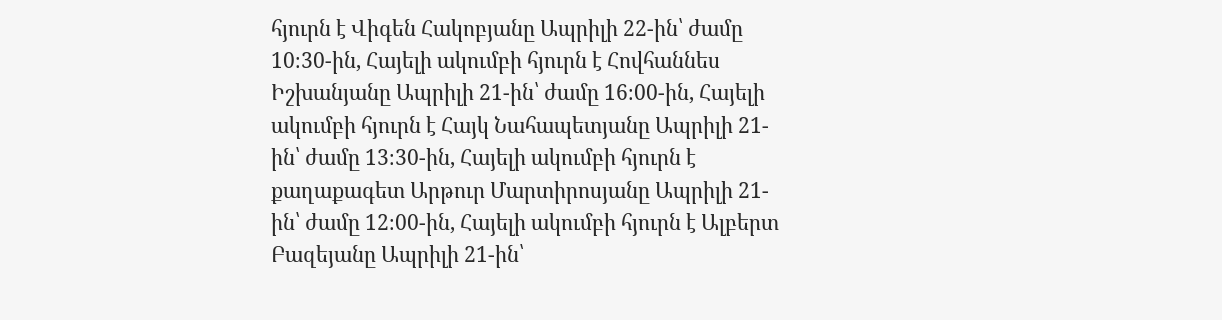հյուրն է Վիգեն Հակոբյանը Ապրիլի 22-ին՝ ժամը 10։30-ին, Հայելի ակումբի հյուրն է Հովհաննես Իշխանյանը Ապրիլի 21-ին՝ ժամը 16։00-ին, Հայելի ակումբի հյուրն է Հայկ Նահապետյանը Ապրիլի 21-ին՝ ժամը 13։30-ին, Հայելի ակումբի հյուրն է քաղաքագետ Արթուր Մարտիրոսյանը Ապրիլի 21-ին՝ ժամը 12։00-ին, Հայելի ակումբի հյուրն է Ալբերտ Բազեյանը Ապրիլի 21-ին՝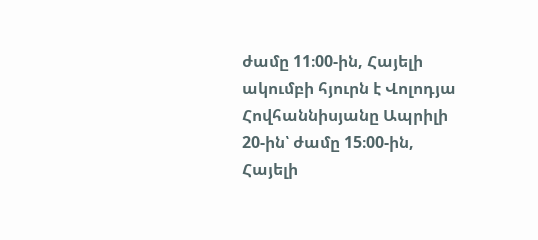ժամը 11։00-ին, Հայելի ակումբի հյուրն է Վոլոդյա Հովհաննիսյանը Ապրիլի 20-ին՝ ժամը 15։00-ին, Հայելի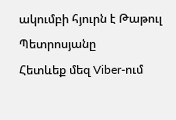ակումբի հյուրն է Թաթուլ Պետրոսյանը
Հետևեք մեզ Viber-ում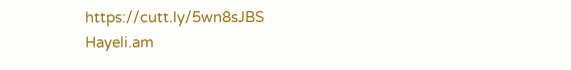https://cutt.ly/5wn8sJBS
Hayeli.am